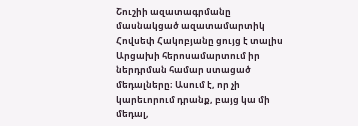Շուշիի ազատագրմանը մասնակցած ազատամարտիկ Հովսեփ Հակոբյանը ցույց է տալիս Արցախի հերոսամարտում իր ներդրման համար ստացած մեդալները։ Ասում է, որ չի կարեւորում դրանք, բայց կա մի մեդալ,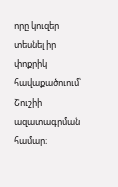որը կուզեր տեսնել իր փոքրիկ հավաքածուում՝ Շուշիի ազատագրման համար։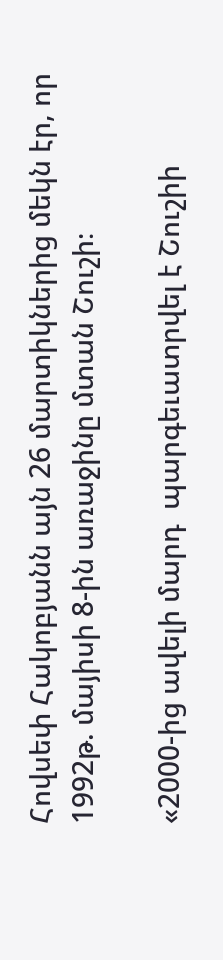Հովսեփ Հակոբյանն այն 26 մարտիկներից մեկն էր, որ 1992թ. մայիսի 8-ին առաջինը մտան Շուշի։

«2000-ից ավելի մարդ  պարգեւատրվել է Շուշիի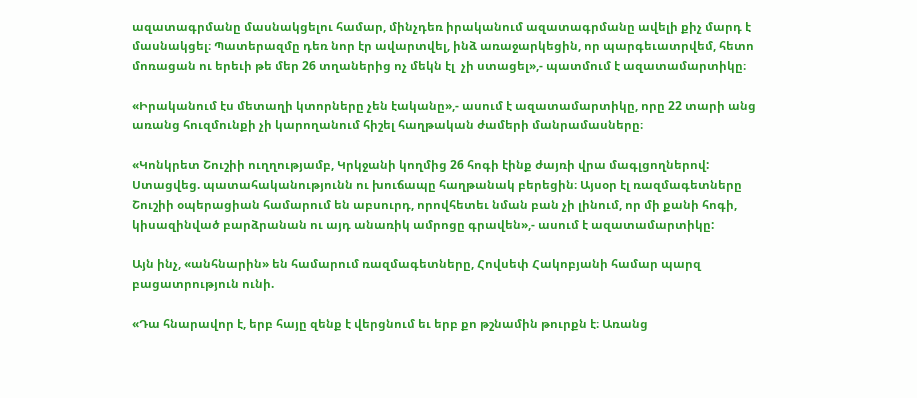ազատագրմանը մասնակցելու համար, մինչդեռ իրականում ազատագրմանը ավելի քիչ մարդ է մասնակցել։ Պատերազմը դեռ նոր էր ավարտվել, ինձ առաջարկեցին, որ պարգեւատրվեմ, հետո մոռացան ու երեւի թե մեր 26 տղաներից ոչ մեկն էլ  չի ստացել»,- պատմում է ազատամարտիկը։

«Իրականում էս մետաղի կտորները չեն էականը»,- ասում է ազատամարտիկը, որը 22 տարի անց առանց հուզմունքի չի կարողանում հիշել հաղթական ժամերի մանրամասները։

«Կոնկրետ Շուշիի ուղղությամբ, Կրկջանի կողմից 26 հոգի էինք ժայռի վրա մագլցողներով: Ստացվեց. պատահականությունն ու խուճապը հաղթանակ բերեցին։ Այսօր էլ ռազմագետները Շուշիի օպերացիան համարում են աբսուրդ, որովհետեւ նման բան չի լինում, որ մի քանի հոգի, կիսազինված բարձրանան ու այդ անառիկ ամրոցը գրավեն»,- ասում է ազատամարտիկը:

Այն ինչ, «անհնարին» են համարում ռազմագետները, Հովսեփ Հակոբյանի համար պարզ բացատրություն ունի.

«Դա հնարավոր է, երբ հայը զենք է վերցնում եւ երբ քո թշնամին թուրքն է։ Առանց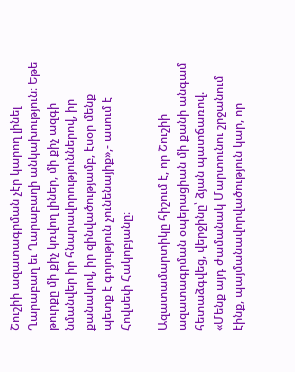Շուշիի ազատագրման չէր կարող լինել Ղարաբաղ եւ Ղարաբաղի անկախություն։ Եթե թուրքը մի քիչ կռվող լիներ, մի քիչ ազգի նմանվեր իր հնարավորություններով, իր քանակով, իր զինվածությամբ, էսօր մենք պետք է գոյություն չունենայիք»,- ասում է Հովսեփ Հակոբյանը։

Ազատամարտիկը հիշում է, որ Շուշիի ազատագրման օպերացիան մի քանի անգամ հետաձգվեց, վերջինը՝ ձյան պատճառով. «Մենք այդ ժամանակ Մարտունու շրջանում էինք, պայմանավորվածություն կար, որ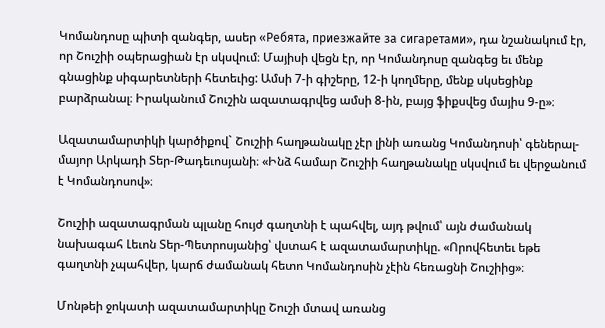Կոմանդոսը պիտի զանգեր, ասեր «Ребята, приезжайте за сигаретами», դա նշանակում էր, որ Շուշիի օպերացիան էր սկսվում։ Մայիսի վեցն էր, որ Կոմանդոսը զանգեց եւ մենք գնացինք սիգարետների հետեւից: Ամսի 7-ի գիշերը, 12-ի կողմերը, մենք սկսեցինք բարձրանալ։ Իրականում Շուշին ազատագրվեց ամսի 8-ին, բայց ֆիքսվեց մայիս 9-ը»։

Ազատամարտիկի կարծիքով` Շուշիի հաղթանակը չէր լինի առանց Կոմանդոսի՝ գեներալ-մայոր Արկադի Տեր-Թադեւոսյանի։ «Ինձ համար Շուշիի հաղթանակը սկսվում եւ վերջանում է Կոմանդոսով»։

Շուշիի ազատագրման պլանը հույժ գաղտնի է պահվել, այդ թվում՝ այն ժամանակ նախագահ Լեւոն Տեր-Պետրոսյանից՝ վստահ է ազատամարտիկը. «Որովհետեւ եթե գաղտնի չպահվեր, կարճ ժամանակ հետո Կոմանդոսին չէին հեռացնի Շուշիից»։

Մոնթեի ջոկատի ազատամարտիկը Շուշի մտավ առանց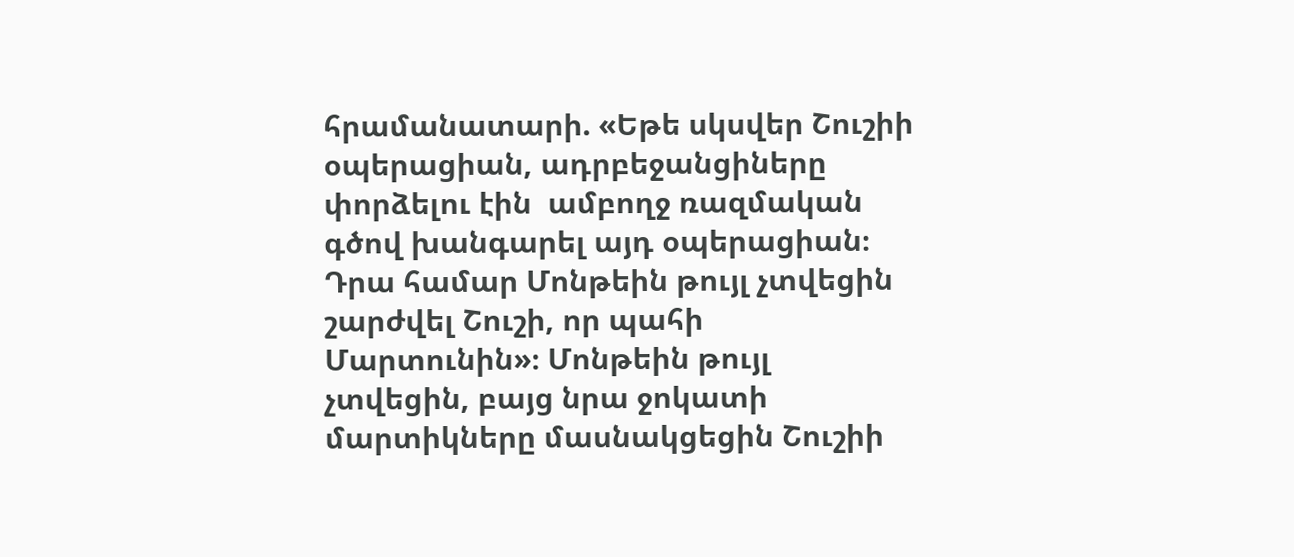հրամանատարի. «Եթե սկսվեր Շուշիի օպերացիան, ադրբեջանցիները փորձելու էին  ամբողջ ռազմական գծով խանգարել այդ օպերացիան։ Դրա համար Մոնթեին թույլ չտվեցին շարժվել Շուշի, որ պահի Մարտունին»։ Մոնթեին թույլ չտվեցին, բայց նրա ջոկատի մարտիկները մասնակցեցին Շուշիի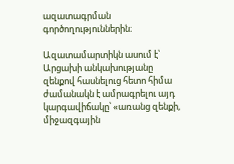ազատագրման գործողություններին։

Ազատամարտիկն ասում է՝ Արցախի անկախությանը զենքով հասնելուց հետո հիմա ժամանակն է ամրագրելու այդ կարգավիճակը՝ «առանց զենքի, միջազգային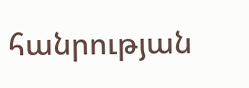հանրության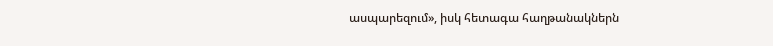ասպարեզում», իսկ հետագա հաղթանակներն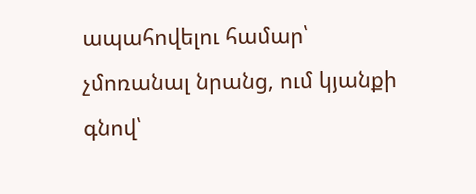ապահովելու համար՝ չմոռանալ նրանց, ում կյանքի գնով՝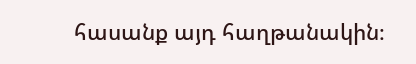հասանք այդ հաղթանակին։